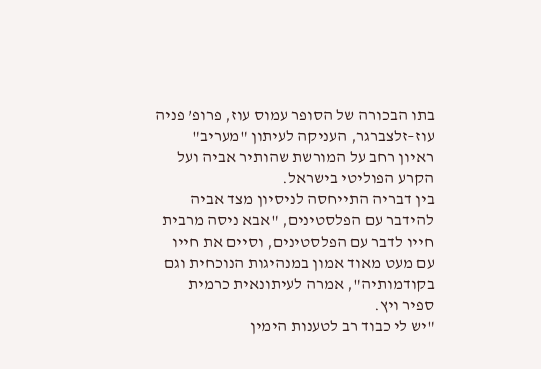בתו הבכורה של הסופר עמוס עוז, פרופ’ פניה עוז–זלצברגר, העניקה לעיתון "מעריב" ראיון רחב על המורשת שהותיר אביה ועל הקרע הפוליטי בישראל.
בין דבריה התייחסה לניסיון מצד אביה להידבר עם הפלסטינים, "אבא ניסה מרבית חייו לדבר עם הפלסטינים, וסיים את חייו עם מעט מאוד אמון במנהיגות הנוכחית וגם בקודמותיה", אמרה לעיתונאית כרמית ספיר ויץ.
"יש לי כבוד רב לטענות הימין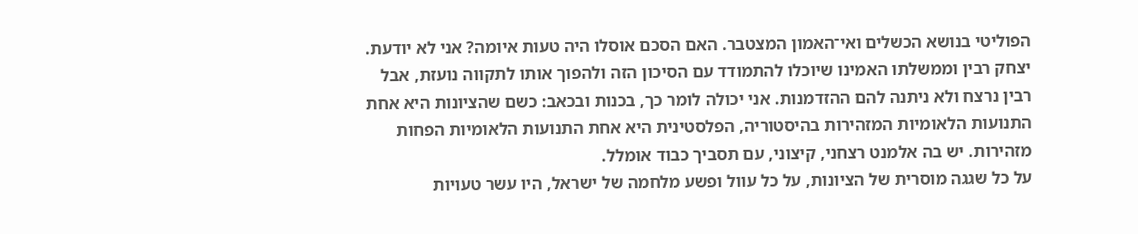הפוליטי בנושא הכשלים ואי־האמון המצטבר. האם הסכם אוסלו היה טעות איומה? אני לא יודעת. יצחק רבין וממשלתו האמינו שיוכלו להתמודד עם הסיכון הזה ולהפוך אותו לתקווה נועזת, אבל רבין נרצח ולא ניתנה להם ההזדמנות. אני יכולה לומר כך, בכנות ובכאב: כשם שהציונות היא אחת התנועות הלאומיות המזהירות בהיסטוריה, הפלסטינית היא אחת התנועות הלאומיות הפחות מזהירות. יש בה אלמנט רצחני, קיצוני, עם תסביך כבוד אומלל.
על כל שגגה מוסרית של הציונות, על כל עוול ופשע מלחמה של ישראל, היו עשר טעויות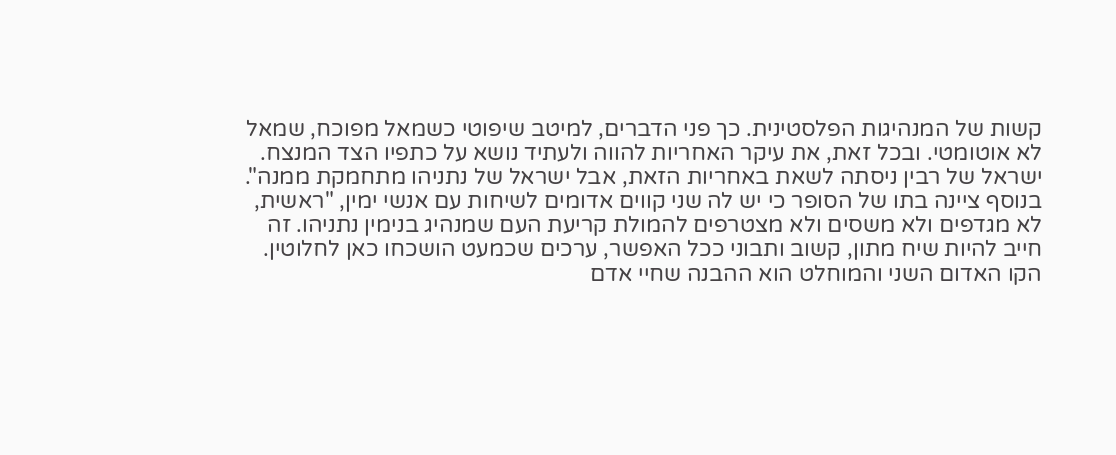קשות של המנהיגות הפלסטינית. כך פני הדברים, למיטב שיפוטי כשמאל מפוכח, שמאל לא אוטומטי. ובכל זאת, את עיקר האחריות להווה ולעתיד נושא על כתפיו הצד המנצח. ישראל של רבין ניסתה לשאת באחריות הזאת, אבל ישראל של נתניהו מתחמקת ממנה".
בנוסף ציינה בתו של הסופר כי יש לה שני קווים אדומים לשיחות עם אנשי ימין, "ראשית, לא מגדפים ולא משסים ולא מצטרפים להמולת קריעת העם שמנהיג בנימין נתניהו. זה חייב להיות שיח מתון, קשוב ותבוני ככל האפשר, ערכים שכמעט הושכחו כאן לחלוטין. הקו האדום השני והמוחלט הוא ההבנה שחיי אדם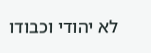לא יהודי וכבודו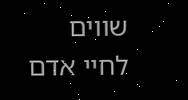שווים לחיי אדם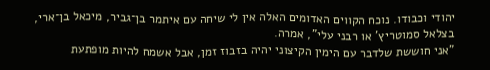יהודי וכבודו. נוכח הקווים האדומים האלה אין לי שיחה עם איתמר בן־גביר, מיכאל בן־ארי, בצלאל סמוטריץ’ או רבני עלי", אמרה.
"אני חוששת שלדבר עם הימין הקיצוני יהיה בזבוז זמן, אבל אשמח להיות מופתעת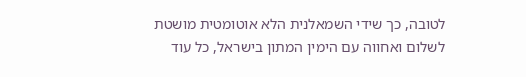לטובה, כך שידי השמאלנית הלא אוטומטית מושטת לשלום ואחווה עם הימין המתון בישראל, כל עוד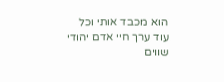הוא מכבד אותי וכל עוד ערך חיי אדם יהודי שווים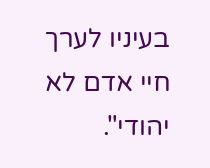בעיניו לערך חיי אדם לא יהודי".